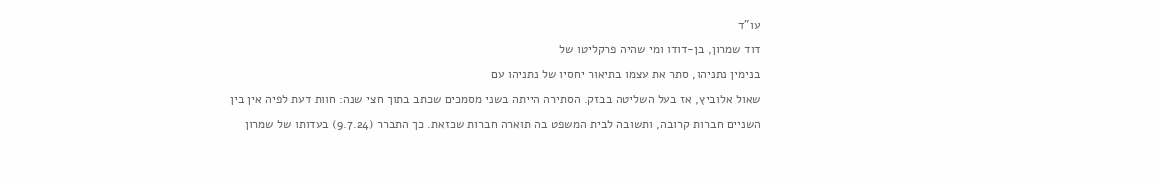עו"ד
דוד שמרון, בן-דודו ומי שהיה פרקליטו של
בנימין נתניהו, סתר את עצמו בתיאור יחסיו של נתניהו עם
שאול אלוביץ, אז בעל השליטה בבזק. הסתירה הייתה בשני מסמכים שכתב בתוך חצי שנה: חוות דעת לפיה אין בין השניים חברות קרובה, ותשובה לבית המשפט בה תוארה חברות שכזאת. כך התברר (9.7.24) בעדותו של שמרון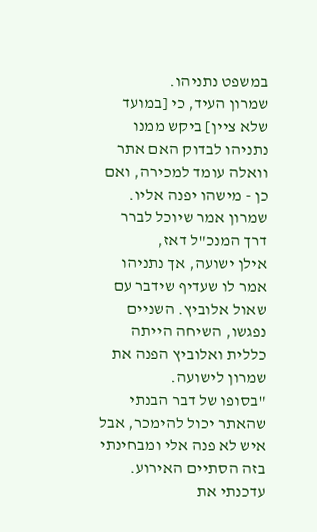במשפט נתניהו.
שמרון העיד, כי [במועד שלא ציין] ביקש ממנו נתניהו לבדוק האם אתר וואלה עומד למכירה, ואם כן - מישהו יפנה אליו. שמרון אמר שיוכל לברר דרך המנכ"ל דאז,
אילן ישועה, אך נתניהו אמר לו שעדיף שידבר עם שאול אלוביץ. השניים נפגשו, השיחה הייתה כללית ואלוביץ הפנה את שמרון לישועה.
"בסופו של דבר הבנתי שהאתר יכול להימכר, אבל איש לא פנה אלי ומבחינתי בזה הסתיים האירוע. עדכנתי את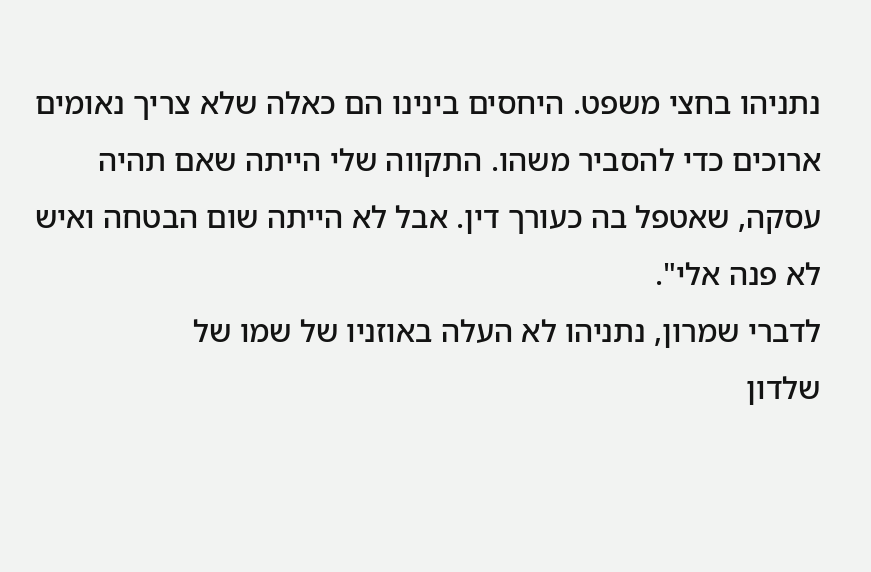נתניהו בחצי משפט. היחסים בינינו הם כאלה שלא צריך נאומים ארוכים כדי להסביר משהו. התקווה שלי הייתה שאם תהיה עסקה, שאטפל בה כעורך דין. אבל לא הייתה שום הבטחה ואיש לא פנה אלי".
לדברי שמרון, נתניהו לא העלה באוזניו של שמו של
שלדון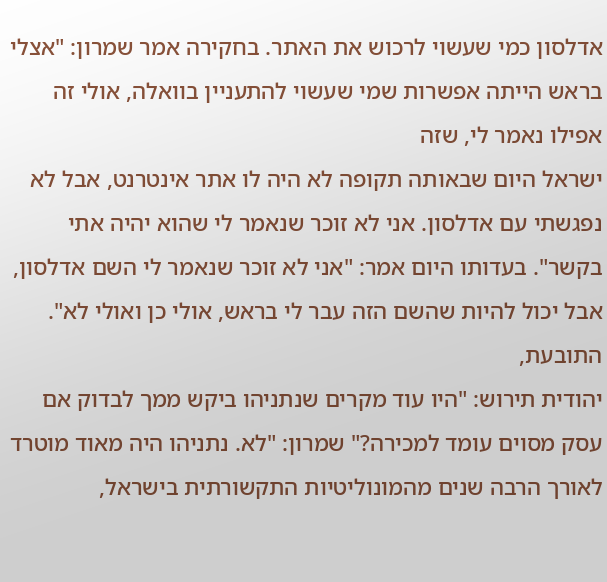אדלסון כמי שעשוי לרכוש את האתר. בחקירה אמר שמרון: "אצלי בראש הייתה אפשרות שמי שעשוי להתעניין בוואלה, אולי זה אפילו נאמר לי, שזה
ישראל היום שבאותה תקופה לא היה לו אתר אינטרנט, אבל לא נפגשתי עם אדלסון. אני לא זוכר שנאמר לי שהוא יהיה אתי בקשר". בעדותו היום אמר: "אני לא זוכר שנאמר לי השם אדלסון, אבל יכול להיות שהשם הזה עבר לי בראש, אולי כן ואולי לא".
התובעת,
יהודית תירוש: "היו עוד מקרים שנתניהו ביקש ממך לבדוק אם עסק מסוים עומד למכירה?" שמרון: "לא. נתניהו היה מאוד מוטרד לאורך הרבה שנים מהמונוליטיות התקשורתית בישראל,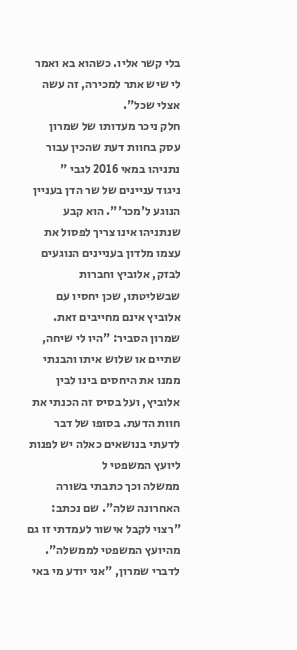בלי קשר אליו. כשהוא בא ואמר לי שיש אתר למכירה, זה עשה אצלי שכל".
חלק ניכר מעדותו של שמרון עסק בחוות דעת שהכין עבור נתניהו במאי 2016 לגבי "
ניגוד עניינים של שר הדן בעניין הנוגע ל'מכר'". הוא קבע שנתניהו אינו צריך לפסול את עצמו מלדון בעניינים הנוגעים לבזק, אלוביץ וחברות שבשליטתו, שכן יחסיו עם אלוביץ אינם מחייבים זאת. שמרון הסביר: "היו לי שיחה, שתיים או שלוש איתו והבנתי ממנו את היחסים בינו לבין אלוביץ, ועל בסיס זה הכנתי את חוות הדעת. בסופו של דבר לדעתי בנושאים כאלה יש לפנות ליועץ המשפטי ל
ממשלה וכך כתבתי בשורה האחרונה שלה". שם נכתב: "רצוי לקבל אישור לעמדתי זו גם מהיועץ המשפטי לממשלה".
לדברי שמרון, "אני יודע מי באי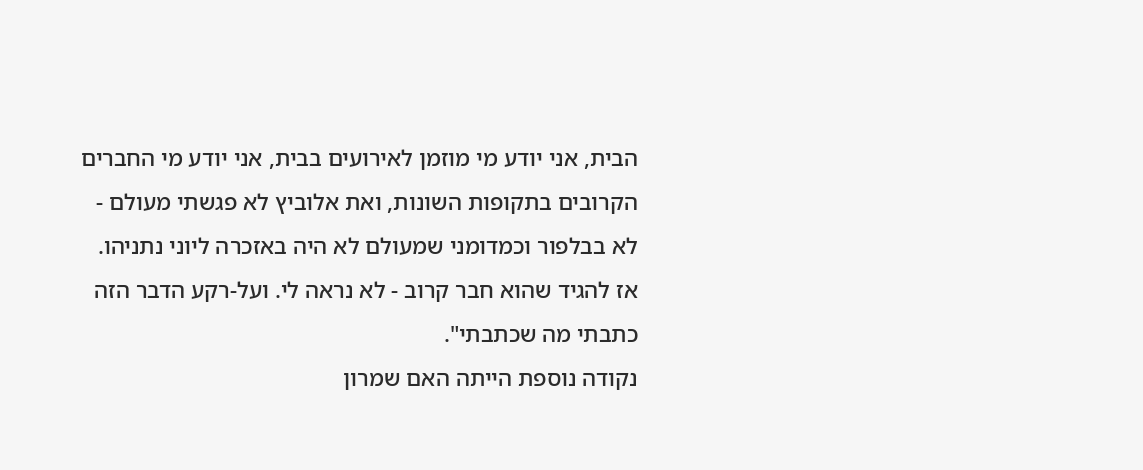הבית, אני יודע מי מוזמן לאירועים בבית, אני יודע מי החברים הקרובים בתקופות השונות, ואת אלוביץ לא פגשתי מעולם - לא בבלפור וכמדומני שמעולם לא היה באזכרה ליוני נתניהו. אז להגיד שהוא חבר קרוב - לא נראה לי. ועל-רקע הדבר הזה כתבתי מה שכתבתי".
נקודה נוספת הייתה האם שמרון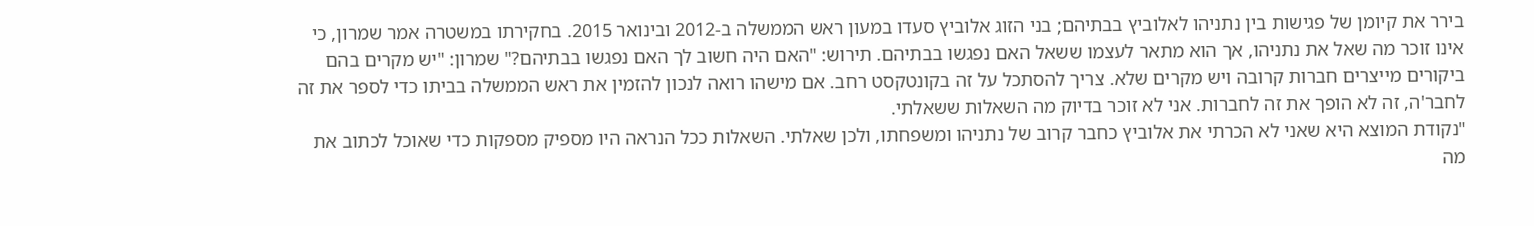בירר את קיומן של פגישות בין נתניהו לאלוביץ בבתיהם; בני הזוג אלוביץ סעדו במעון ראש הממשלה ב-2012 ובינואר 2015. בחקירתו במשטרה אמר שמרון, כי אינו זוכר מה שאל את נתניהו, אך הוא מתאר לעצמו ששאל האם נפגשו בבתיהם. תירוש: "האם היה חשוב לך האם נפגשו בבתיהם?" שמרון: "יש מקרים בהם ביקורים מייצרים חברות קרובה ויש מקרים שלא. צריך להסתכל על זה בקונטקסט רחב. אם מישהו רואה לנכון להזמין את ראש הממשלה בביתו כדי לספר את זה לחבר'ה, זה לא הופך את זה לחברות. אני לא זוכר בדיוק מה השאלות ששאלתי.
"נקודת המוצא היא שאני לא הכרתי את אלוביץ כחבר קרוב של נתניהו ומשפחתו, ולכן שאלתי. השאלות ככל הנראה היו מספיק מספקות כדי שאוכל לכתוב את מה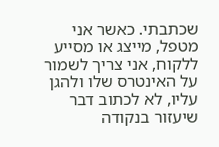שכתבתי. כאשר אני מטפל, מייצג או מסייע ללקוח, אני צריך לשמור על האינטרס שלו ולהגן עליו, לא לכתוב דבר שיעזור בנקודה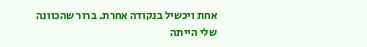אחת ויכשיל בנקודה אחרת. ברור שהכוונה שלי הייתה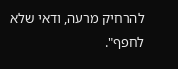להרחיק מרעה, ודאי שלא לחפף".